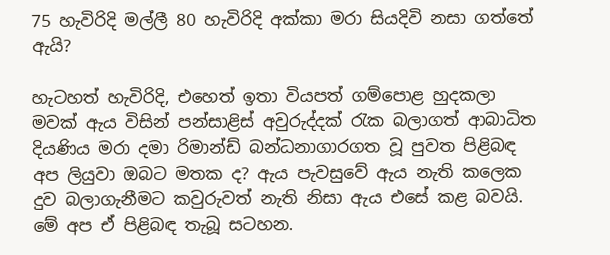75 හැවිරිදි මල්ලී 80 හැවිරිදි අක්කා මරා සියදිවි නසා ගත්තේ ඇයි?

හැටහත් හැවිරිදි, එහෙත් ඉතා වියපත් ගම්පොළ හුදකලා මවක් ඇය විසින් පන්සාළිස් අවුරුද්දක් රැක බලාගත් ආබාධිත දියණිය මරා දමා රිමාන්ඩ් බන්ධනාගාරගත වූ පුවත පිළිබඳ අප ලියුවා ඔබට මතක ද? ඇය පැවසුවේ ඇය නැති කලෙක දුව බලාගැනීමට කවුරුවත් නැති නිසා ඇය එසේ කළ බවයි. මේ අප ඒ පිළිබඳ තැබූ සටහන.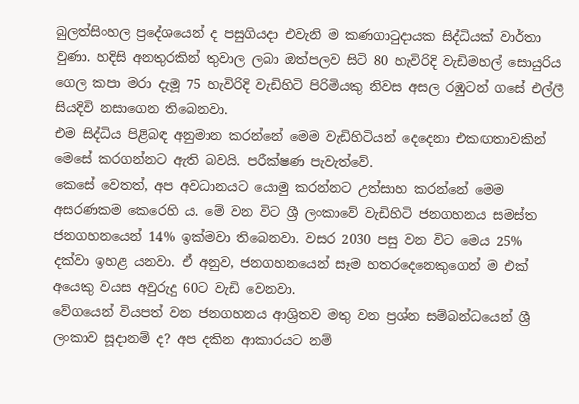බුලත්සිංහල ප්‍රදේශයෙන් ද පසුගියදා එවැනි ම කණගාටුදායක සිද්ධියක් වාර්තා වුණා. හදිසි අනතුරකින් තුවාල ලබා ඔත්පලව සිටි 80 හැවිරිදි වැඩිමහල් සොයුරිය ගෙල කපා මරා දැමූ 75 හැවිරිදි වැඩිහිටි පිරිමියකු නිවස අසල රඹුටන් ගසේ එල්ලී සියදිවි නසාගෙන තිබෙනවා.
එම සිද්ධිය පිළිබඳ අනුමාන කරන්නේ මෙම වැඩිහිටියන් දෙදෙනා එකඟතාවකින් මෙසේ කරගන්නට ඇති බවයි. පරීක්ෂණ පැවැත්වේ.
කෙසේ වෙතත්, අප අවධානයට යොමු කරන්නට උත්සාහ කරන්නේ මෙම අසරණකම කෙරෙහි ය. මේ වන විට ශ්‍රී ලංකාවේ වැඩිහිටි ජනගහනය සමස්ත ජනගහනයෙන් 14% ඉක්මවා තිබෙනවා. වසර 2030 පසු වන විට මෙය 25% දක්වා ඉහළ යනවා. ඒ අනුව, ජනගහනයෙන් සෑම හතරදෙනෙකුගෙන් ම එක් අයෙකු වයස අවුරුදු 60ට වැඩි වෙනවා.
වේගයෙන් වියපත් වන ජනගහනය ආශ්‍රිතව මතු වන ප්‍ර‍ශ්න සම්බන්ධයෙන් ශ්‍රී ලංකාව සූදානම් ද? අප දකින ආකාරයට නම්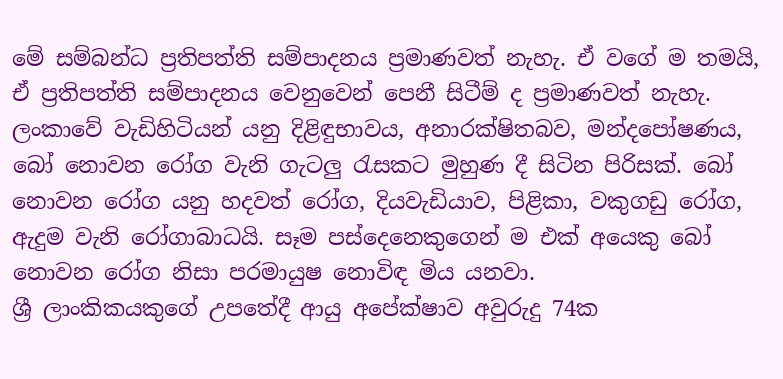මේ සම්බන්ධ ප්‍ර‍තිපත්ති සම්පාදනය ප්‍ර‍මාණවත් නැහැ. ඒ වගේ ම තමයි, ඒ ප්‍ර‍තිපත්ති සම්පාදනය වෙනුවෙන් පෙනී සිටීම් ද ප්‍ර‍මාණවත් නැහැ.
ලංකාවේ වැඩිහිටියන් යනු දිළිඳුභාවය, අනාරක්ෂිතබව, මන්දපෝෂණය, බෝ නොවන රෝග වැනි ගැටලු රැසකට මුහුණ දී සිටින පිරිසක්. බෝ නොවන රෝග යනු හදවත් රෝග, දියවැඩියාව, පිළිකා, වකුගඩු රෝග, ඇදුම වැනි රෝගාබාධයි. සෑම පස්දෙනෙකුගෙන් ම එක් අයෙකු බෝ නොවන රෝග නිසා පරමායුෂ නොවිඳ මිය යනවා.
ශ්‍රී ලාංකිකයකුගේ උපතේදී ආයු අපේක්ෂාව අවුරුදු 74ක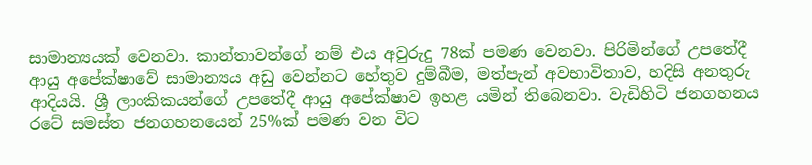සාමාන්‍යයක් වෙනවා. කාන්තාවන්ගේ නම් එය අවුරුදු 78ක් පමණ වෙනවා. පිරිමින්ගේ උපතේදී ආයු අපේක්ෂාවේ සාමාන්‍යය අඩු වෙන්නට හේතුව දුම්බීම, මත්පැන් අවභාවිතාව, හදිසි අනතුරු ආදියයි. ශ්‍රී ලාංකිකයන්ගේ උපතේදී ආයු අපේක්ෂාව ඉහළ යමින් තිබෙනවා. වැඩිහිටි ජනගහනය රටේ සමස්ත ජනගහනයෙන් 25%ක් පමණ වන විට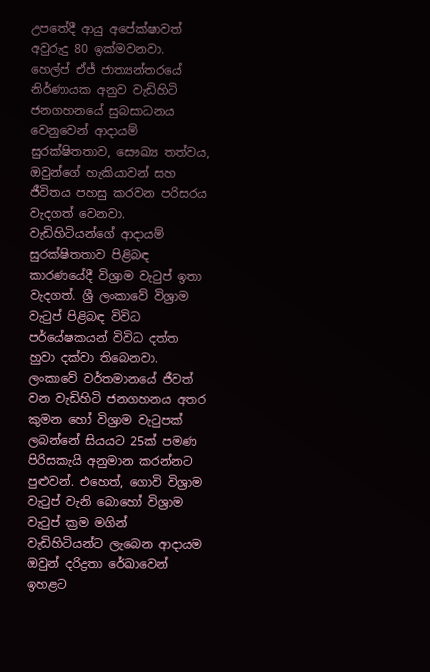උපතේදී ආයු අපේක්ෂාවත් අවුරුදු 80 ඉක්මවනවා.
හෙල්ප් ඒජ් ජාත්‍යන්තරයේ නිර්ණායක අනුව වැඩිහිටි ජනගහනයේ සුබසාධනය වෙනුවෙන් ආදායම් සුරක්ෂිතතාව, සෞඛ්‍ය තත්වය, ඔවුන්ගේ හැකියාවන් සහ ජීවිතය පහසු කරවන පරිසරය වැදගත් වෙනවා.
වැඩිහිටියන්ගේ ආදායම් සුරක්ෂිතතාව පිළිබඳ කාරණයේදී විශ්‍රාම වැටුප් ඉතා වැදගත්. ශ්‍රී ලංකාවේ විශ්‍රාම වැටුප් පිළිබඳ විවිධ පර්යේෂකයන් විවිධ දත්ත හුවා දක්වා තිබෙනවා. ලංකාවේ වර්තමානයේ ජීවත් වන වැඩිහිටි ජනගහනය අතර කුමන හෝ විශ්‍රාම වැටුපක් ලබන්නේ සියයට 25ක් පමණ පිරිසකැයි අනුමාන කරන්නට පුළුවන්. එහෙත්, ගොවි විශ්‍ර‍ාම වැටුප් වැනි බොහෝ විශ්‍රාම වැටුප් ක්‍ර‍ම මගින් වැඩිහිටියන්ට ලැබෙන ආදායම ඔවුන් දරිද්‍ර‍තා රේඛාවෙන් ඉහළට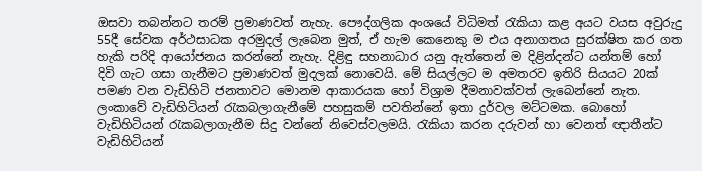ඔසවා තබන්නට තරම් ප්‍ර‍මාණවත් නැහැ. පෞද්ගලික අංශයේ විධිමත් රැකියා කළ අයට වයස අවුරුදු 55දී සේවක අර්ථසාධක අරමුදල් ලැබෙන මුත්, ඒ හැම කෙනෙකු ම එය අනාගතය සුරක්ෂිත කර ගත හැකි පරිදි ආයෝජනය කරන්නේ නැහැ. දිළිඳු සහනාධාර යනු ඇත්තෙන් ම දිළින්දන්ට යන්තම් හෝ දිවි ගැට ගසා ගැනීමට ප්‍ර‍මාණවත් මුදලක් නොවෙයි. මේ සියල්ලට ම අමතරව ඉතිරි සියයට 20ක් පමණ වන වැඩිහිටි ජනතාවට මොනම ආකාරයක හෝ විශ්‍රාම දීමනාවක්වත් ලැබෙන්නේ නැත.
ලංකාවේ වැඩිහිටියන් රැකබලාගැනීමේ පහසුකම් පවතින්නේ ඉතා දුර්වල මට්ටමක. බොහෝ වැඩිහිටියන් රැකබලාගැනීම සිදු වන්නේ නිවෙස්වලමයි. රැකියා කරන දරුවන් හා වෙනත් ඥාතීන්ට වැඩිහිටියන්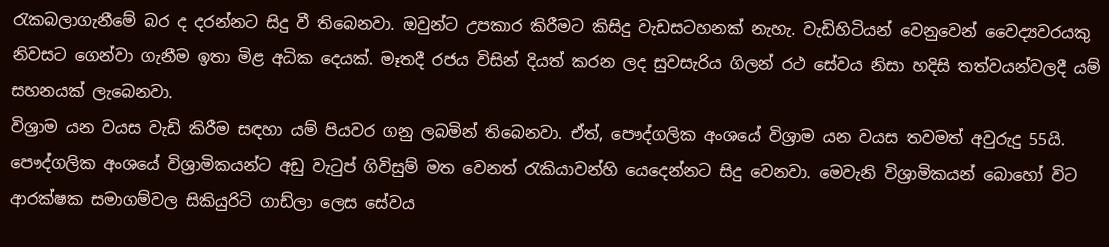රැකබලාගැනීමේ බර ද දරන්නට සිදු වී තිබෙනවා. ඔවුන්ට උපකාර කිරීමට කිසිදු වැඩසටහනක් නැහැ. වැඩිහිටියන් වෙනුවෙන් වෛද්‍යවරයකු නිවසට ගෙන්වා ගැනීම ඉතා මිළ අධික දෙයක්. මෑතදී රජය විසින් දියත් කරන ලද සුවසැරිය ගිලන් රථ සේවය නිසා හදිසි තත්වයන්වලදී යම් සහනයක් ලැබෙනවා.
විශ්‍රාම යන වයස වැඩි කිරීම සඳහා යම් පියවර ගනු ලබමින් තිබෙනවා. ඒත්, පෞද්ගලික අංශයේ විශ්‍රාම යන වයස තවමත් අවුරුදු 55යි. පෞද්ගලික අංශයේ විශ්‍රාමිකයන්ට අඩු වැටුප් ගිවිසුම් මත වෙනත් රැකියාවන්හි යෙදෙන්නට සිදු වෙනවා. මෙවැනි විශ්‍රාමිකයන් බොහෝ විට ආරක්ෂක සමාගම්වල සිකියුරිටි ගාඩ්ලා ලෙස සේවය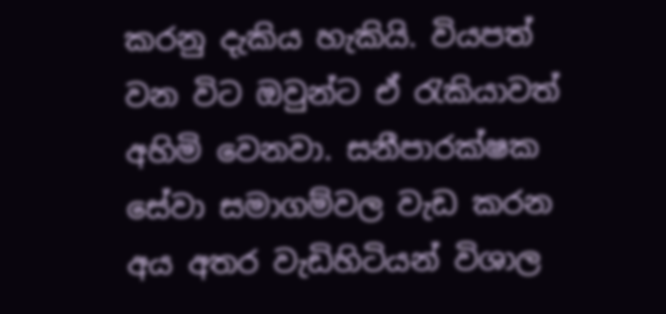කරනු දැකිය හැකියි. වියපත් වන විට ඔවුන්ට ඒ රැකියාවත් අහිමි වෙනවා. සනීපාරක්ෂක සේවා සමාගම්වල වැඩ කරන අය අතර වැඩිහිටියන් විශාල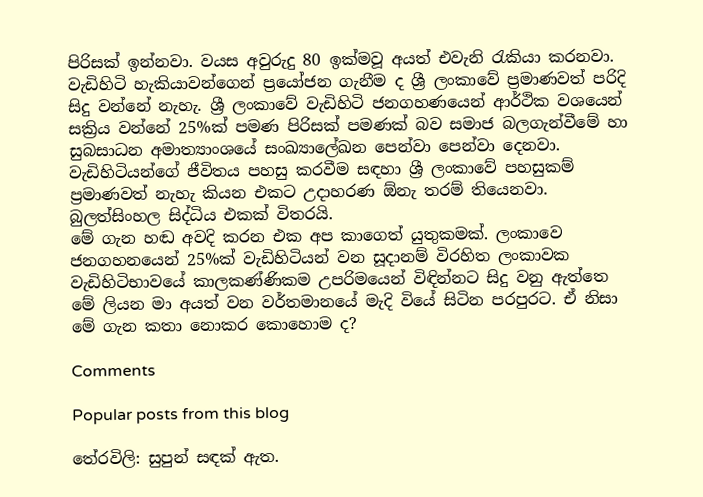පිරිසක් ඉන්නවා. වයස අවුරුදු 80 ඉක්මවූ අයත් එවැනි රැකියා කරනවා. වැඩිහිටි හැකියාවන්ගෙන් ප්‍රයෝජන ගැනීම ද ශ්‍රී ලංකාවේ ප්‍ර‍මාණවත් පරිදි සිදු වන්නේ නැහැ. ශ්‍රී ලංකාවේ වැඩිහිටි ජනගහණයෙන් ආර්ථික වශයෙන් සක්‍රිය වන්නේ 25%ක් පමණ පිරිසක් පමණක් බව සමාජ බලගැන්වීමේ හා සුබසාධන අමාත්‍යාංශයේ සංඛ්‍යාලේඛන පෙන්වා ‍පෙන්වා දෙනවා.
වැඩිහිටියන්ගේ ජීවිතය පහසු කරවීම සඳහා ශ්‍රී ලංකාවේ පහසුකම් ප්‍ර‍මාණවත් නැහැ කියන එකට උදාහරණ ඕනැ තරම් තියෙනවා. බුලත්සිංහල සිද්ධිය එකක් විතරයි.
මේ ගැන හඬ අවදි කරන එක අප කාගෙත් යුතුකමක්. ලංකාවෙ ජනගහනයෙන් 25%ක් වැඩිහිටියන් වන සූදානම් විරහිත ලංකාවක වැඩිහිටිභාවයේ කාලකණ්ණිකම උපරිමයෙන් විඳින්නට සිදු වනු ඇත්තෙ මේ ලියන මා අයත් වන වර්තමානයේ මැදි වියේ සිටින පරපුරට. ඒ නිසා මේ ගැන කතා නොකර කොහොම ද?

Comments

Popular posts from this blog

තේරවිලි: සුපුන් සඳක් ඇත.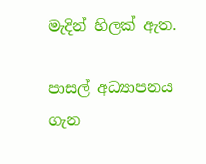මැදින් හිලක් ඇත.

පාසල් අධ්‍යාපනය ගැන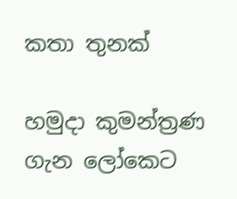කතා තුනක්

හමුදා කුමන්ත්‍රණ ගැන ලෝකෙට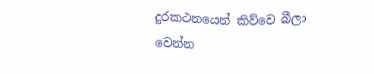දුරකථනයෙන් කිව්වෙ බීලා වෙන්න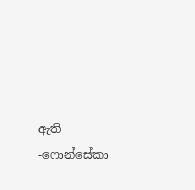ඇති -ෆොන්සේකා